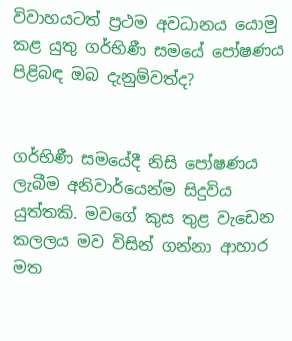විවාහයටත් ප්‍රථම අවධානය යොමු කළ යුතු ගර්භිණී සමයේ පෝෂණය පිළිබඳ ඔබ දැනුම්වත්ද?


ගර්භිණී සමයේදී නිසි පෝෂණය ලැබීම අනිවාර්යෙන්ම සිදුවිය යුත්තකි. මවගේ කුස තුළ වැඩෙන කලලය මව විසින් ගන්නා ආහාර මත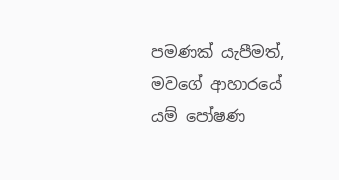පමණක් යැපීමත්, මවගේ ආහාරයේ යම් පෝෂණ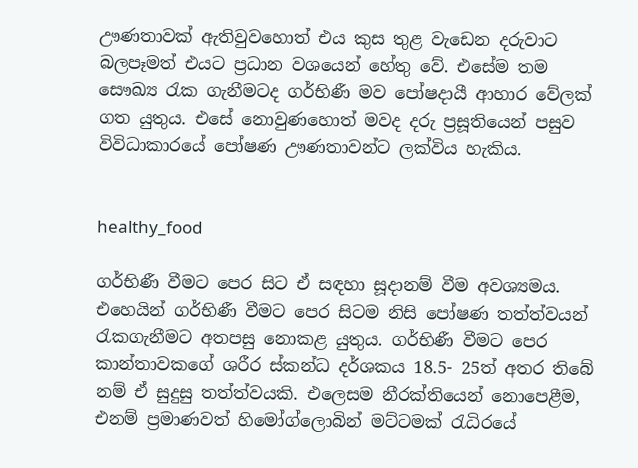ඌණතාවක් ඇතිවුවහොත් එය කුස තුළ වැඩෙන දරුවාට බලපෑමත් එයට ප්‍රධාන වශයෙන් හේතු වේ. එසේම තම සෞඛ්‍ය රැක ගැනීමටද ගර්භිණී මව පෝෂදායී ආහාර වේලක් ගත යුතුය. එසේ නොවුණහොත් මවද දරු ප්‍රසූතියෙන් පසුව විවිධාකාරයේ පෝෂණ ඌණතාවන්ට ලක්විය හැකිය.


healthy_food

ගර්භිණී වීමට පෙර සිට ඒ සඳහා සූදානම් වීම අවශ්‍යමය. එහෙයින් ගර්භිණී වීමට පෙර සිටම නිසි පෝෂණ තත්ත්වයන් රැකගැනීමට අතපසු නොකළ යුතුය. ගර්භිණී වීමට පෙර කාන්තාවකගේ ශරීර ස්කන්ධ දර්ශකය 18.5- 25ත් අතර තිබේ නම් ඒ සුදුසු තත්ත්වයකි. එලෙසම නීරක්තියෙන් නොපෙළීම, එනම් ප්‍රමාණවත් හිමෝග්ලොබින් මට්ටමක් රැධිරයේ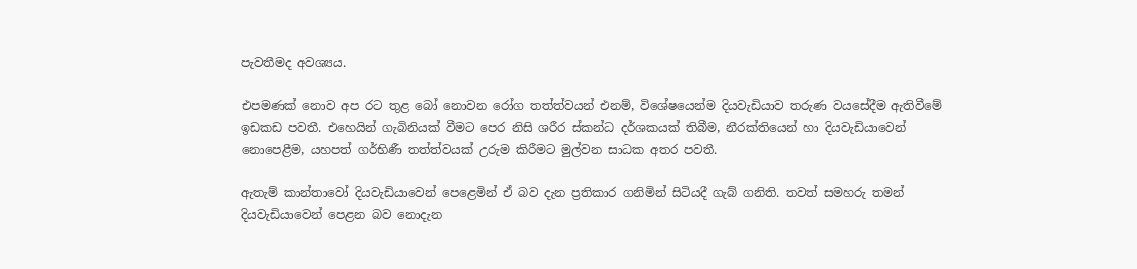පැවතීමද අවශ්‍යය.

එපමණක් නොව අප රට තුළ බෝ නොවන රෝග තත්ත්වයන් එනම්, විශේෂයෙන්ම දියවැඩියාව තරුණ වයසේදීම ඇතිවීමේ ඉඩකඩ පවතී. එහෙයින් ගැබිනියක් වීමට පෙර නිසි ශරීර ස්කන්ධ දර්ශකයක් තිබීම, නීරක්තියෙන් හා දියවැඩියාවෙන් නොපෙළීම, යහපත් ගර්භිණී තත්ත්වයක් උරුම කිරීමට මුල්වන සාධක අතර පවතී.

ඇතැම් කාන්තාවෝ දියවැඩියාවෙන් පෙළෙමින් ඒ බව දැන ප්‍රතිකාර ගනිමින් සිටියදී ගැබ් ගනිති. තවත් සමහරු තමන් දියවැඩියාවෙන් පෙළන බව නොදැන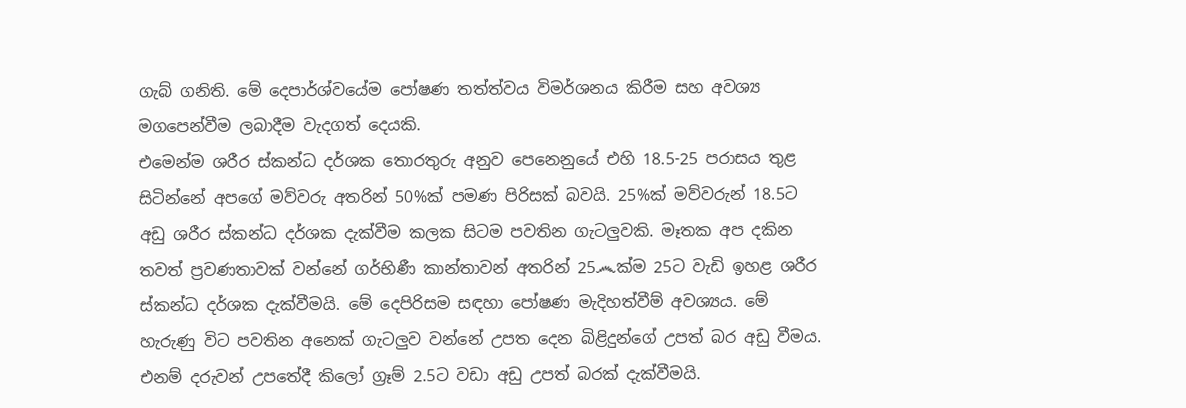ගැබ් ගනිති. මේ දෙපාර්ශ්වයේම පෝෂණ තත්ත්වය විමර්ශනය කිරීම සහ අවශ්‍ය මගපෙන්වීම ලබාදීම වැදගත් දෙයකි.
එමෙන්ම ශරීර ස්කන්ධ දර්ශක තොරතුරු අනුව පෙනෙනුයේ එහි 18.5-25 පරාසය තුළ සිටින්නේ අපගේ මව්වරු අතරින් 50%ක් පමණ පිරිසක් බවයි. 25%ක් මව්වරුන් 18.5ට අඩු ශරීර ස්කන්ධ දර්ශක දැක්වීම කලක සිටම පවතින ගැටලුවකි. මෑතක අප දකින තවත් ප්‍රවණතාවක් වන්නේ ගර්භිණී කාන්තාවන් අතරින් 25෴ක්ම 25ට වැඩි ඉහළ ශරීර ස්කන්ධ දර්ශක දැක්වීමයි. මේ දෙපිරිසම සඳහා පෝෂණ මැදිහත්වීම් අවශ්‍යය. මේ හැරුණු විට පවතින අනෙක් ගැටලුව වන්නේ උපත දෙන බිළිදුන්ගේ උපත් බර අඩු වීමය. එනම් දරුවන් උපතේදී කිලෝ ග්‍රෑම් 2.5ට වඩා අඩු උපත් බරක් දැක්වීමයි.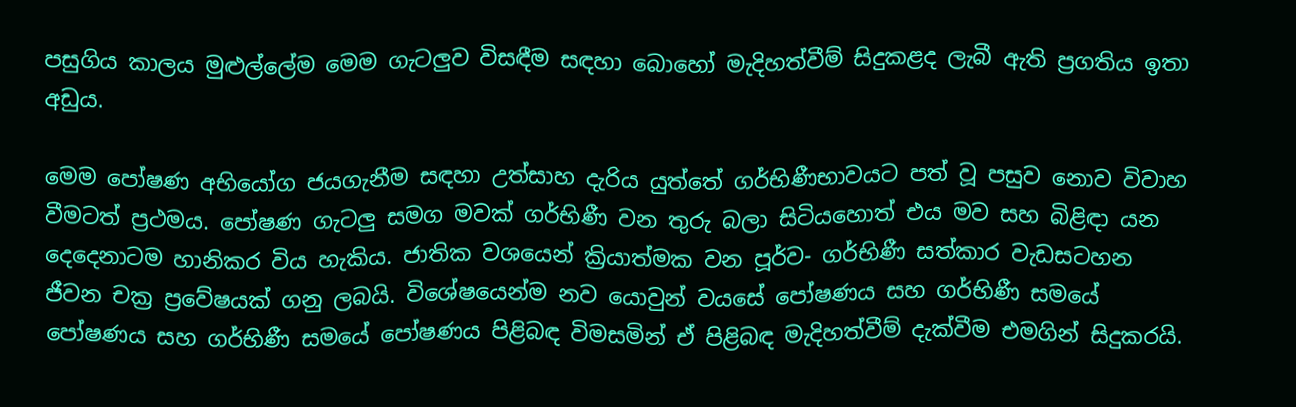පසුගිය කාලය මුළුල්ලේම මෙම ගැටලුව විසඳීම සඳහා බොහෝ මැදිහත්වීම් සිදුකළද ලැබී ඇති ප්‍රගතිය ඉතා අඩුය.

මෙම පෝෂණ අභියෝග ජයගැනීම සඳහා උත්සාහ දැරිය යුත්තේ ගර්භිණීභාවයට පත් වූ පසුව නොව විවාහ වීමටත් ප්‍රථමය. පෝෂණ ගැටලු සමග මවක් ගර්භිණී වන තුරු බලා සිටියහොත් එය මව සහ බිළිඳා යන දෙදෙනාටම හානිකර විය හැකිය. ජාතික වශයෙන් ක්‍රියාත්මක වන පූර්ව- ගර්භිණී සත්කාර වැඩසටහන ජීවන චක්‍ර ප්‍රවේෂයක් ගනු ලබයි. විශේෂයෙන්ම නව යොවුන් වයසේ පෝෂණය සහ ගර්භිණී සමයේ පෝෂණය සහ ගර්භිණී සමයේ පෝෂණය පිළිබඳ විමසමින් ඒ පිළිබඳ මැදිහත්වීම් දැක්වීම එමගින් සිදුකරයි.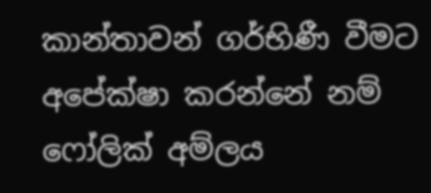කාන්තාවන් ගර්භිණී වීමට අපේක්ෂා කරන්නේ නම් ෆෝලික් අම්ලය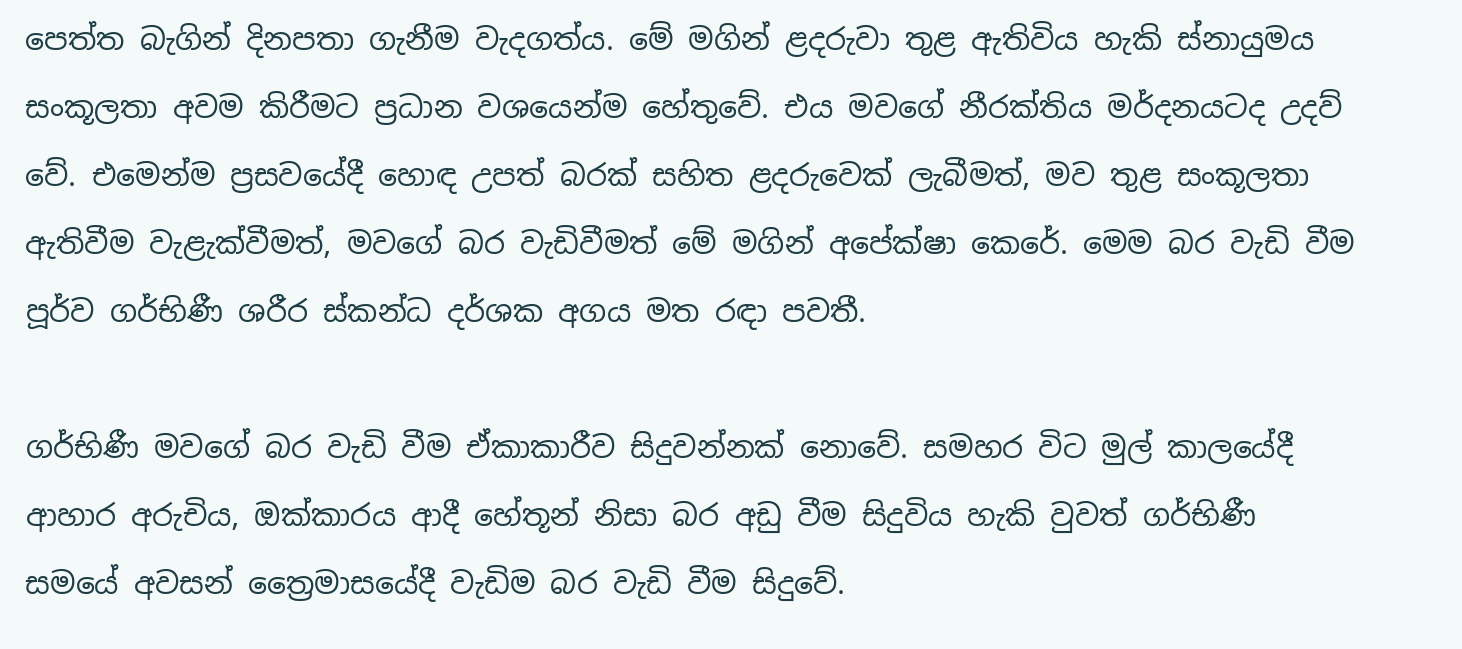පෙත්ත බැගින් දිනපතා ගැනීම වැදගත්ය. මේ මගින් ළදරුවා තුළ ඇතිවිය හැකි ස්නායුමය සංකූලතා අවම කිරීමට ප්‍රධාන වශයෙන්ම හේතුවේ. එය මවගේ නීරක්තිය මර්දනයටද උදව් වේ. එමෙන්ම ප්‍රසවයේදී හොඳ උපත් බරක් සහිත ළදරුවෙක් ලැබීමත්, මව තුළ සංකූලතා ඇතිවීම වැළැක්වීමත්, මවගේ බර වැඩිවීමත් මේ මගින් අපේක්ෂා කෙරේ. මෙම බර වැඩි වීම පූර්ව ගර්භිණී ශරීර ස්කන්ධ දර්ශක අගය මත රඳා පවතී.

ගර්භිණී මවගේ බර වැඩි වීම ඒකාකාරීව සිදුවන්නක් නොවේ. සමහර විට මුල් කාලයේදී ආහාර අරුචිය, ඔක්කාරය ආදී හේතූන් නිසා බර අඩු වීම සිදුවිය හැකි වුවත් ගර්භිණී සමයේ අවසන් ත්‍රෛමාසයේදී වැඩිම බර වැඩි වීම සිදුවේ.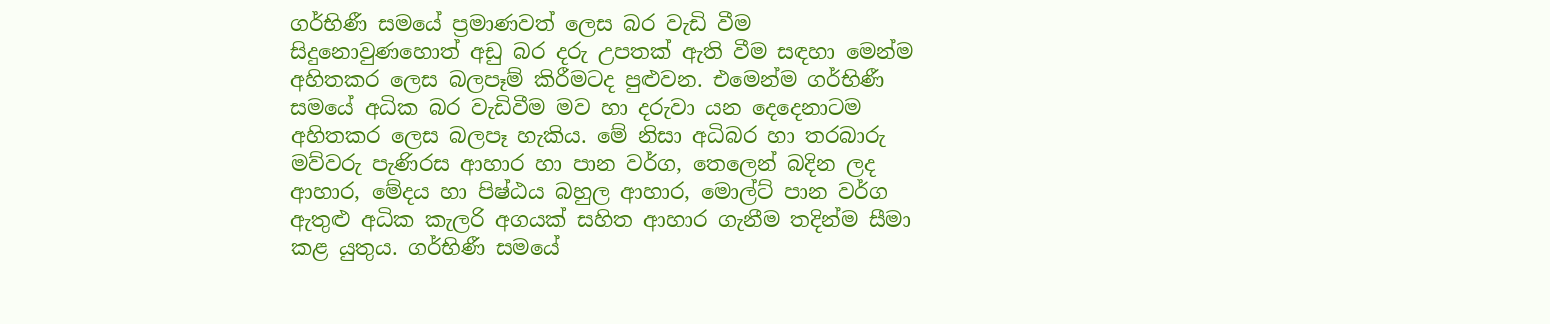ගර්භිණී සමයේ ප්‍රමාණවත් ලෙස බර වැඩි වීම සිදුනොවුණහොත් අඩු බර දරු උපතක් ඇති වීම සඳහා මෙන්ම අහිතකර ලෙස බලපෑම් කිරීමටද පුළුවන. එමෙන්ම ගර්භිණී සමයේ අධික බර වැඩිවීම මව හා දරුවා යන දෙදෙනාටම අහිතකර ලෙස බලපෑ හැකිය. මේ නිසා අධිබර හා තරබාරු මව්වරු පැණිරස ආහාර හා පාන වර්ග, තෙලෙන් බදින ලද ආහාර, මේදය හා පිෂ්ඨය බහුල ආහාර, මොල්ට් පාන වර්ග ඇතුළු අධික කැලරි අගයක් සහිත ආහාර ගැනීම තදින්ම සීමා කළ යුතුය. ගර්භිණී සමයේ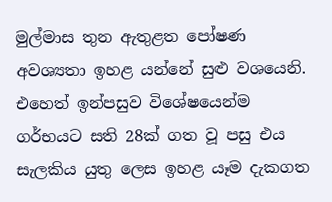මුල්මාස තුන ඇතුළත පෝෂණ අවශ්‍යතා ඉහළ යන්නේ සුළු වශයෙනි. එහෙත් ඉන්පසුව විශේෂයෙන්ම  ගර්භයට සති 28ක් ගත වූ පසු එය සැලකිය යුතු ලෙස ඉහළ යෑම දැකගත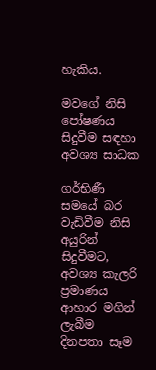හැකිය.

මවගේ නිසි පෝෂණය සිදුවීම සඳහා  අවශ්‍ය සාධක

ගර්භිණී සමයේ බර වැඩිවීම නිසි අයුරින් සිදුවීමට, අවශ්‍ය කැලරි ප්‍රමාණය ආහාර මගින් ලැබීම
දිනපතා සෑම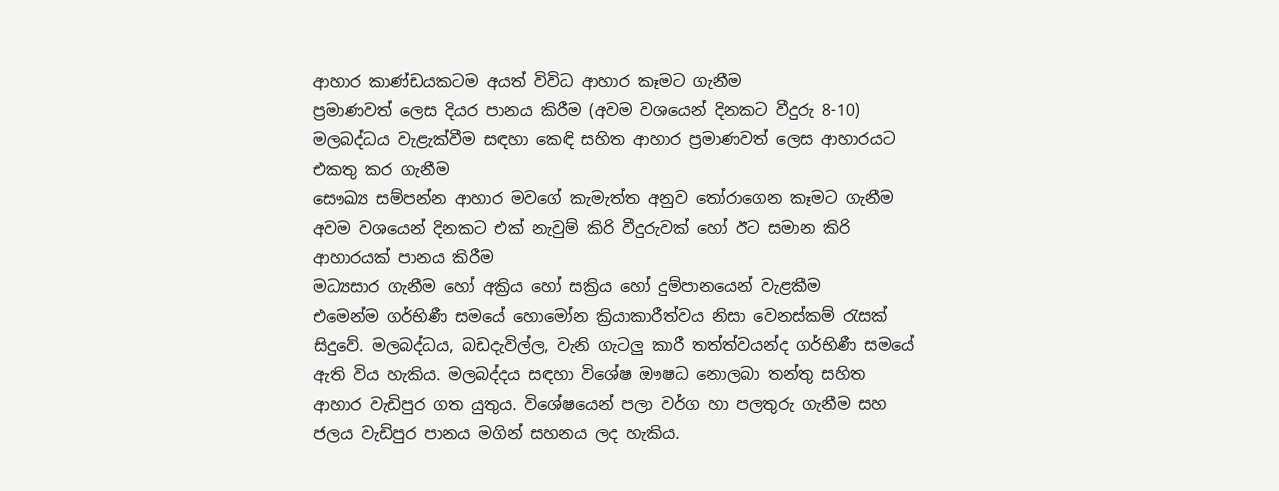ආහාර කාණ්ඩයකටම අයත් විවිධ ආහාර කෑමට ගැනීම
ප්‍රමාණවත් ලෙස දියර පානය කිරීම (අවම වශයෙන් දිනකට වීදුරු 8-10)
මලබද්ධය වැළැක්වීම සඳහා කෙඳි සහිත ආහාර ප්‍රමාණවත් ලෙස ආහාරයට එකතු කර ගැනීම
සෞඛ්‍ය සම්පන්න ආහාර මවගේ කැමැත්ත අනුව තෝරාගෙන කෑමට ගැනීම
අවම වශයෙන් දිනකට එක් නැවුම් කිරි වීදුරුවක් හෝ ඊට සමාන කිරි ආහාරයක් පානය කිරීම
මධ්‍යසාර ගැනීම හෝ අක්‍රිය හෝ සක්‍රිය හෝ දුම්පානයෙන් වැළකීම
එමෙන්ම ගර්භිණී සමයේ හොමෝන ක්‍රියාකාරීත්වය නිසා වෙනස්කම් රැසක් සිදුවේ. මලබද්ධය, බඩදැවිල්ල, වැනි ගැටලු කාරී තත්ත්වයන්ද ගර්භිණී සමයේ ඇති විය හැකිය. මලබද්දය සඳහා විශේෂ ඖෂධ නොලබා තන්තු සහිත ආහාර වැඩිපුර ගත යුතුය. විශේෂයෙන් පලා වර්ග හා පලතුරු ගැනීම සහ ජලය වැඩිපුර පානය මගින් සහනය ලද හැකිය.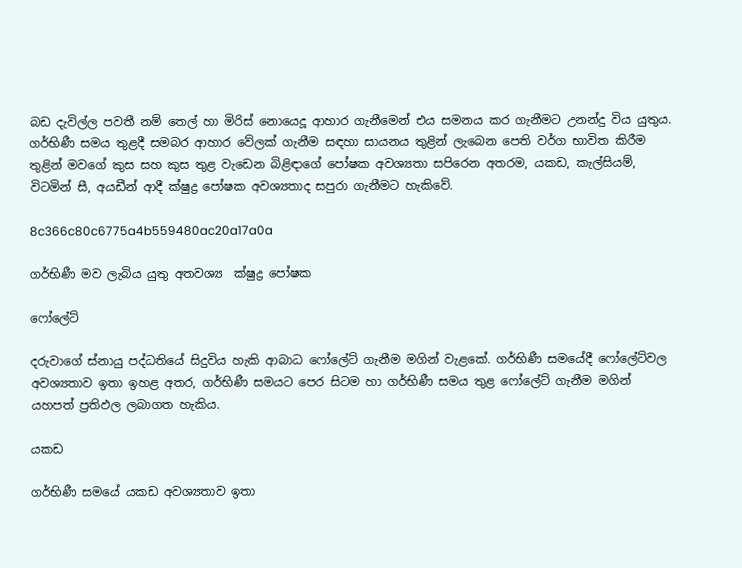බඩ දැවිල්ල පවතී නම් තෙල් හා මිරිස් නොයෙදූ ආහාර ගැනීමෙන් එය සමනය කර ගැනීමට උනන්දු විය යුතුය.
ගර්භිණී සමය තුළදී සමබර ආහාර වේලක් ගැනීම සඳහා සායනය තුළින් ලැබෙන පෙති වර්ග භාවිත කිරීම තුළින් මවගේ කුස සහ කුස තුළ වැඩෙන බිළිඳාගේ පෝෂක අවශ්‍යතා සපිරෙන අතරම, යකඩ, කැල්සියම්, විටමින් සී, අයඩීන් ආදී ක්ෂුද්‍ර පෝෂක අවශ්‍යතාද සපුරා ගැනීමට හැකිවේ.

8c366c80c6775a4b559480ac20a17a0a

ගර්භිණී මව ලැබිය යුතු අතවශ්‍ය  ක්ෂුද්‍ර පෝෂක

ෆෝලේට්

දරුවාගේ ස්නායු පද්ධතියේ සිදුවිය හැකි ආබාධ ෆෝලේට් ගැනීම මගින් වැළකේ. ගර්භිණී සමයේදී ෆෝලේට්වල අවශ්‍යතාව ඉතා ඉහළ අතර, ගර්භිණී සමයට පෙර සිටම හා ගර්භිණී සමය තුළ ෆෝලේට් ගැනීම මගින් යහපත් ප්‍රතිඵල ලබාගත හැකිය.

යකඩ

ගර්භිණී සමයේ යකඩ අවශ්‍යතාව ඉතා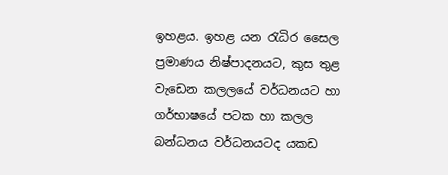ඉහළය. ඉහළ යන රැධිර සෛල ප්‍රමාණය නිෂ්පාදනයට, කුස තුළ වැඩෙන කලලයේ වර්ධනයට හා ගර්භාෂයේ පටක හා කලල බන්ධනය වර්ධනයටද යකඩ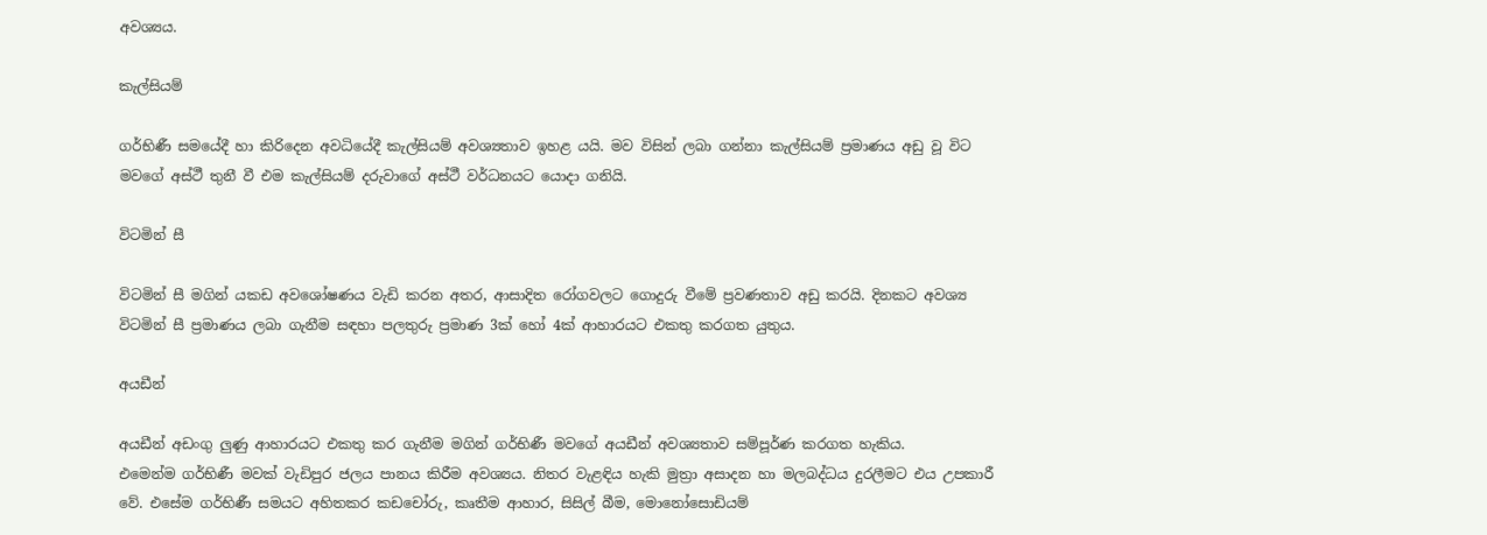අවශ්‍යය.

කැල්සියම්

ගර්භිණී සමයේදී හා කිරිදෙන අවධියේදී කැල්සියම් අවශ්‍යතාව ඉහළ යයි. මව විසින් ලබා ගන්නා කැල්සියම් ප්‍රමාණය අඩු වූ විට මවගේ අස්ථී තුනී වී එම කැල්සියම් දරුවාගේ අස්ථී වර්ධනයට යොදා ගනියි.

විටමින් සී

විටමින් සී මගින් යකඩ අවශෝෂණය වැඩි කරන අතර, ආසාදිත රෝගවලට ගොදුරු වීමේ ප්‍රවණතාව අඩු කරයි. දිනකට අවශ්‍ය විටමින් සී ප්‍රමාණය ලබා ගැනීම සඳහා පලතුරු ප්‍රමාණ 3ක් හෝ 4ක් ආහාරයට එකතු කරගත යුතුය.

අයඩීන්

අයඩීන් අඩංගු ලුණු ආහාරයට එකතු කර ගැනීම මගින් ගර්භිණී මවගේ අයඩීන් අවශ්‍යතාව සම්පූර්ණ කරගත හැකිය.
එමෙන්ම ගර්භිණී මවක් වැඩිපුර ජලය පානය කිරීම අවශ්‍යය. නිතර වැළඳිය හැකි මුත්‍රා අසාදන හා මලබද්ධය දුරලීමට එය උපකාරී වේ. එසේම ගර්භිණී සමයට අහිතකර කඩචෝරු, කෘතීම ආහාර, සිසිල් බීම, මොනෝසොඩියම්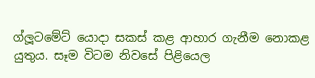ග්ලූටමේට් යොදා සකස් කළ ආහාර ගැනීම නොකළ යුතුය. සෑම විටම නිවසේ පිළියෙල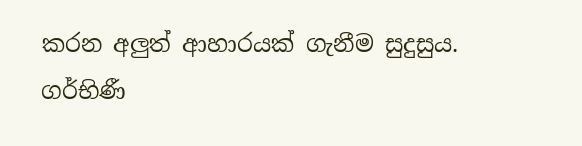කරන අලුත් ආහාරයක් ගැනීම සුදුසුය.
ගර්භිණී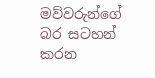මව්වරුන්ගේ බර සටහන් කරන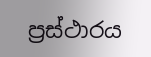ප්‍රස්ථාරය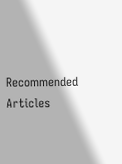Recommended Articles